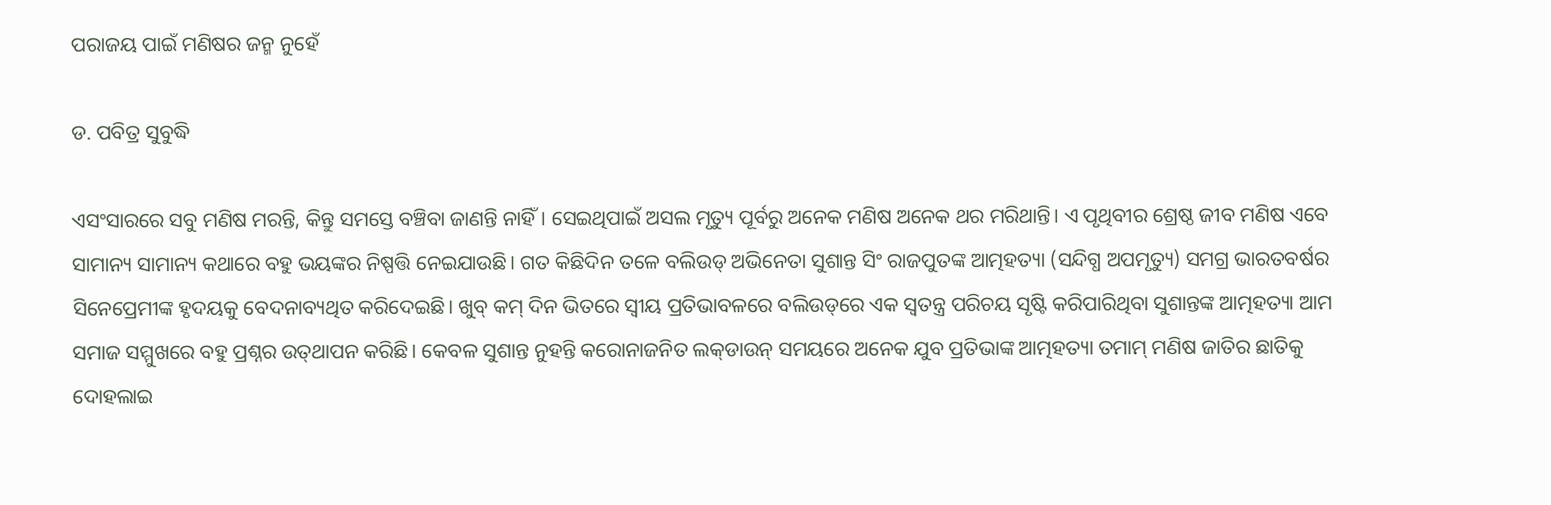ପରାଜୟ ପାଇଁ ମଣିଷର ଜନ୍ମ ନୁହେଁ

ଡ. ପବିତ୍ର ସୁବୁଦ୍ଧି

ଏସଂସାରରେ ସବୁ ମଣିଷ ମରନ୍ତି, କିନ୍ତୁ ସମସ୍ତେ ବଞ୍ଚିବା ଜାଣନ୍ତି ନାହିଁ। ସେଇଥିପାଇଁ ଅସଲ ମୃତ୍ୟୁ ପୂର୍ବରୁ ଅନେକ ମଣିଷ ଅନେକ ଥର ମରିଥାନ୍ତି। ଏ ପୃଥିବୀର ଶ୍ରେଷ୍ଠ ଜୀବ ମଣିଷ ଏବେ ସାମାନ୍ୟ ସାମାନ୍ୟ କଥାରେ ବହୁ ଭୟଙ୍କର ନିଷ୍ପତ୍ତି ନେଇଯାଉଛି। ଗତ କିଛିଦିନ ତଳେ ବଲିଉଡ୍‌ ଅଭିନେତା ସୁଶାନ୍ତ ସିଂ ରାଜପୁତଙ୍କ ଆତ୍ମହତ୍ୟା (ସନ୍ଦିଗ୍ଧ ଅପମୃତ୍ୟୁ) ସମଗ୍ର ଭାରତବର୍ଷର ସିନେପ୍ରେମୀଙ୍କ ହୃଦୟକୁ ବେଦନାବ୍ୟଥିତ କରିଦେଇଛି। ଖୁବ୍‌ କମ୍‌ ଦିନ ଭିତରେ ସ୍ବୀୟ ପ୍ରତିଭାବଳରେ ବଲିଉଡ୍‌ରେ ଏକ ସ୍ବତନ୍ତ୍ର ପରିଚୟ ସୃଷ୍ଟି କରିପାରିଥିବା ସୁଶାନ୍ତଙ୍କ ଆତ୍ମହତ୍ୟା ଆମ ସମାଜ ସମ୍ମୁଖରେ ବହୁ ପ୍ରଶ୍ନର ଉତ୍‌ଥାପନ କରିଛି। କେବଳ ସୁଶାନ୍ତ ନୁହନ୍ତି କରୋନାଜନିତ ଲକ୍‌ଡାଉନ୍‌ ସମୟରେ ଅନେକ ଯୁବ ପ୍ରତିଭାଙ୍କ ଆତ୍ମହତ୍ୟା ତମାମ୍‌ ମଣିଷ ଜାତିର ଛାତିକୁ ଦୋହଲାଇ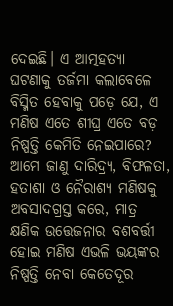ଦେଇଛି। ଏ ଆତ୍ମହତ୍ୟା ଘଟଣାକୁ ତର୍ଜମା କଲାବେଳେ ବିସ୍ମିତ ହେବାକୁ ପଡ଼େ ଯେ, ଏ ମଣିଷ ଏତେ ଶୀଘ୍ର ଏତେ ବଡ଼ ନିଷ୍ପତ୍ତି କେମିତି ନେଇପାରେ? ଆମେ ଜାଣୁ ଦାରିଦ୍ର୍ୟ, ବିଫଳତା, ହତାଶା ଓ ନୈରାଶ୍ୟ ମଣିଷକୁ ଅବସାଦଗ୍ରସ୍ତ କରେ, ମାତ୍ର କ୍ଷଣିକ ଉତ୍ତେଜନାର ବଶବର୍ତ୍ତୀ ହୋଇ ମଣିଷ ଏଭଳି ଭୟଙ୍କର ନିଷ୍ପତ୍ତି ନେବା କେତେଦୂର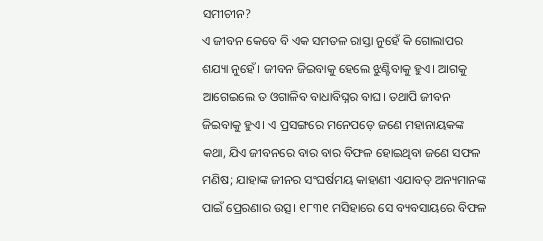ସମୀଚୀନ?
ଏ ଜୀବନ କେବେ ବି ଏକ ସମତଳ ରାସ୍ତା ନୁହେଁ କି ଗୋଲାପର ଶଯ୍ୟା ନୁହେଁ। ଜୀବନ ଜିଇବାକୁ ହେଲେ ଝୁଣ୍ଟିବାକୁ ହୁଏ। ଆଗକୁ ଆଗେଇଲେ ତ ଓଗାଳିବ ବାଧାବିଘ୍ନର ବାଘ। ତଥାପି ଜୀବନ ଜିଇବାକୁ ହୁଏ। ଏ ପ୍ରସଙ୍ଗରେ ମନେପଡ଼େ ଜଣେ ମହାନାୟକଙ୍କ କଥା, ଯିଏ ଜୀବନରେ ବାର ବାର ବିଫଳ ହୋଇଥିବା ଜଣେ ସଫଳ ମଣିଷ; ଯାହାଙ୍କ ଜୀନର ସଂଘର୍ଷମୟ କାହାଣୀ ଏଯାବତ୍‌ ଅନ୍ୟମାନଙ୍କ ପାଇଁ ପ୍ରେରଣାର ଉତ୍ସ। ୧୮୩୧ ମସିହାରେ ସେ ବ୍ୟବସାୟରେ ବିଫଳ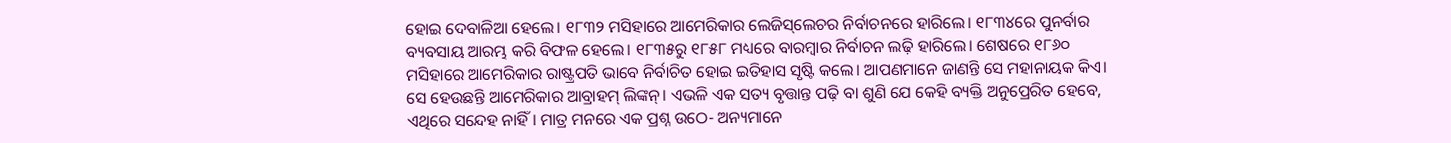ହୋଇ ଦେବାଳିଆ ହେଲେ। ୧୮୩୨ ମସିହାରେ ଆମେରିକାର ଲେଜିସ୍‌ଲେଚର ନିର୍ବାଚନରେ ହାରିଲେ। ୧୮୩୪ରେ ପୁନର୍ବାର ବ୍ୟବସାୟ ଆରମ୍ଭ କରି ବିଫଳ ହେଲେ। ୧୮୩୫ରୁ ୧୮୫୮ ମଧ୍ୟରେ ବାରମ୍ବାର ନିର୍ବାଚନ ଲଢ଼ି ହାରିଲେ। ଶେଷରେ ୧୮୬୦ ମସିହାରେ ଆମେରିକାର ରାଷ୍ଟ୍ରପତି ଭାବେ ନିର୍ବାଚିତ ହୋଇ ଇତିହାସ ସୃଷ୍ଟି କଲେ। ଆପଣମାନେ ଜାଣନ୍ତି ସେ ମହାନାୟକ କିଏ। ସେ ହେଉଛନ୍ତି ଆମେରିକାର ଆବ୍ରାହମ୍‌ ଲିଙ୍କନ୍‌। ଏଭଳି ଏକ ସତ୍ୟ ବୃତ୍ତାନ୍ତ ପଢ଼ି ବା ଶୁଣି ଯେ କେହି ବ୍ୟକ୍ତି ଅନୁପ୍ରେରିତ ହେବେ, ଏଥିରେ ସନ୍ଦେହ ନାହିଁ। ମାତ୍ର ମନରେ ଏକ ପ୍ରଶ୍ନ ଉଠେ- ଅନ୍ୟମାନେ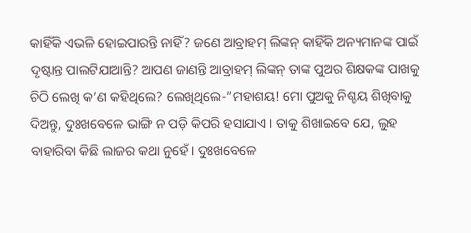କାହିଁକି ଏଭଳି ହୋଇପାରନ୍ତି ନାହିଁ? ଜଣେ ଆବ୍ରାହମ୍‌ ଲିଙ୍କନ୍‌ କାହିଁକି ଅନ୍ୟମାନଙ୍କ ପାଇଁ ଦୃଷ୍ଟାନ୍ତ ପାଲଟିଯାଆନ୍ତି? ଆପଣ ଜାଣନ୍ତି ଆବ୍ରାହମ୍‌ ଲିଙ୍କନ୍‌ ତାଙ୍କ ପୁଅର ଶିକ୍ଷକଙ୍କ ପାଖକୁ ଚିଠି ଲେଖି କ’ଣ କହିଥିଲେ? ଲେଖିଥିଲେ-”ମହାଶୟ! ମୋ ପୁଅକୁ ନିଶ୍ଚୟ ଶିଖିବାକୁ ଦିଅନ୍ତୁ, ଦୁଃଖବେଳେ ଭାଙ୍ଗି ନ ପଡ଼ି କିପରି ହସାଯାଏ। ତାକୁ ଶିଖାଇବେ ଯେ, ଲୁହ ବାହାରିବା କିଛି ଲାଜର କଥା ନୁହେଁ। ଦୁଃଖବେଳେ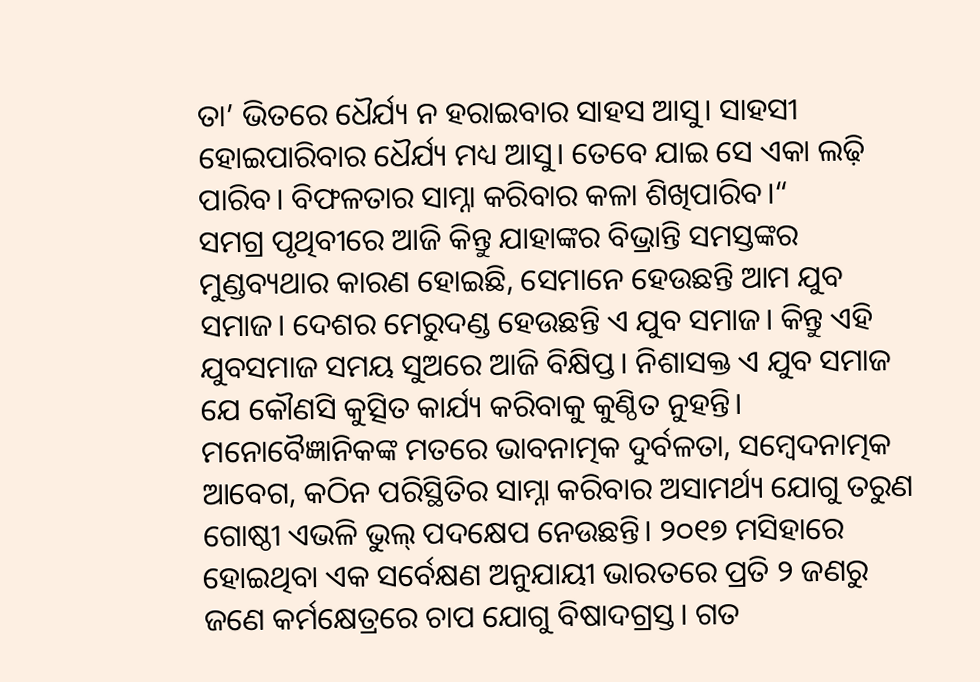ତା’ ଭିତରେ ଧୈର୍ଯ୍ୟ ନ ହରାଇବାର ସାହସ ଆସୁ। ସାହସୀ ହୋଇପାରିବାର ଧୈର୍ଯ୍ୟ ମଧ୍ୟ ଆସୁ। ତେବେ ଯାଇ ସେ ଏକା ଲଢ଼ି ପାରିବ। ବିଫଳତାର ସାମ୍ନା କରିବାର କଳା ଶିଖିପାରିବ।“
ସମଗ୍ର ପୃଥିବୀରେ ଆଜି କିନ୍ତୁ ଯାହାଙ୍କର ବିଭ୍ରାନ୍ତି ସମସ୍ତଙ୍କର ମୁଣ୍ଡବ୍ୟଥାର କାରଣ ହୋଇଛି, ସେମାନେ ହେଉଛନ୍ତି ଆମ ଯୁବ ସମାଜ। ଦେଶର ମେରୁଦଣ୍ଡ ହେଉଛନ୍ତି ଏ ଯୁବ ସମାଜ। କିନ୍ତୁ ଏହି ଯୁବସମାଜ ସମୟ ସୁଅରେ ଆଜି ବିକ୍ଷିପ୍ତ। ନିଶାସକ୍ତ ଏ ଯୁବ ସମାଜ ଯେ କୌଣସି କୁତ୍ସିତ କାର୍ଯ୍ୟ କରିବାକୁ କୁଣ୍ଠିତ ନୁହନ୍ତି। ମନୋବୈଜ୍ଞାନିକଙ୍କ ମତରେ ଭାବନାତ୍ମକ ଦୁର୍ବଳତା, ସମ୍ବେଦନାତ୍ମକ ଆବେଗ, କଠିନ ପରିସ୍ଥିତିର ସାମ୍ନା କରିବାର ଅସାମର୍ଥ୍ୟ ଯୋଗୁ ତରୁଣ ଗୋଷ୍ଠୀ ଏଭଳି ଭୁଲ୍‌ ପଦକ୍ଷେପ ନେଉଛନ୍ତି। ୨୦୧୭ ମସିହାରେ ହୋଇଥିବା ଏକ ସର୍ବେକ୍ଷଣ ଅନୁଯାୟୀ ଭାରତରେ ପ୍ରତି ୨ ଜଣରୁ ଜଣେ କର୍ମକ୍ଷେତ୍ରରେ ଚାପ ଯୋଗୁ ବିଷାଦଗ୍ରସ୍ତ। ଗତ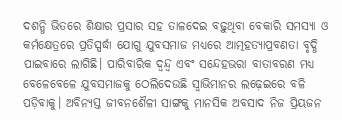ଦଶନ୍ଧି ଭିତରେ ଶିକ୍ଷାର ପ୍ରସାର ସହ ତାଳଦେଇ ବଢ଼ୁଥିବା ବେକାରି ସମସ୍ୟା ଓ କର୍ମକ୍ଷେତ୍ରରେ ପ୍ରତିସ୍ପର୍ଦ୍ଧା ଯୋଗୁ ଯୁବସମାଜ ମଧ୍ୟରେ ଆତ୍ମହତ୍ୟାପ୍ରବଣତା ବୃଦ୍ଧି ପାଇବାରେ ଲାଗିଛି। ପାରିବାରିକ ଦ୍ୱନ୍ଦ୍ୱ ଏବଂ ସନ୍ଦେହଭରା ବାତାବରଣ ମଧ୍ୟ ବେଳେବେଳେ ଯୁବସମାଜକୁ ଠେଲିଦେଉଛି ସ୍ବାଭିମାନର ଲଢ଼େଇରେ ବଳି ପଡ଼ିବାକୁ। ଅବିନ୍ୟସ୍ତ ଜୀବନଶୈଳୀ ସାଙ୍ଗକୁ ମାନସିକ ଅବସାଦ ନିଜ ପ୍ରିୟଜନ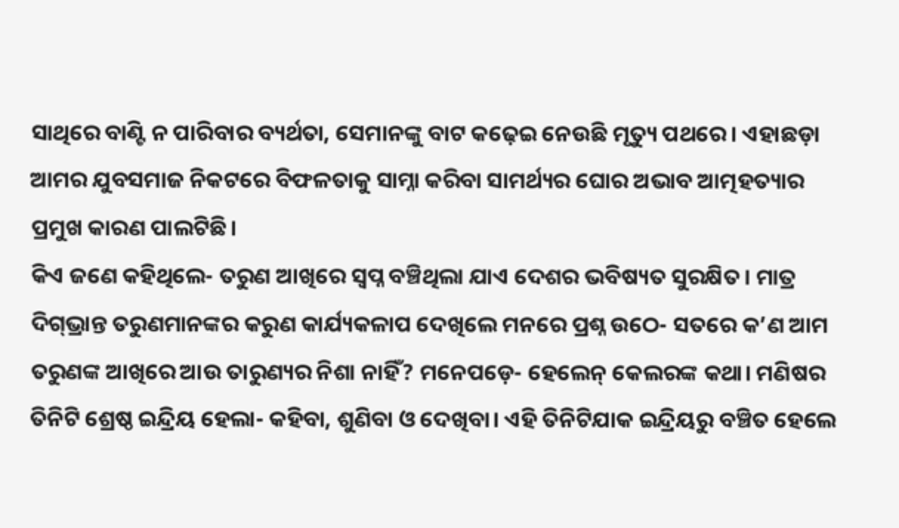ସାଥିରେ ବାଣ୍ଟି ନ ପାରିବାର ବ୍ୟର୍ଥତା, ସେମାନଙ୍କୁ ବାଟ କଢ଼େଇ ନେଉଛି ମୃତ୍ୟୁ ପଥରେ। ଏହାଛଡ଼ା ଆମର ଯୁବସମାଜ ନିକଟରେ ବିଫଳତାକୁ ସାମ୍ନା କରିବା ସାମର୍ଥ୍ୟର ଘୋର ଅଭାବ ଆତ୍ମହତ୍ୟାର ପ୍ରମୁଖ କାରଣ ପାଲଟିଛି।
କିଏ ଜଣେ କହିଥିଲେ- ତରୁଣ ଆଖିରେ ସ୍ବପ୍ନ ବଞ୍ଚିଥିଲା ଯାଏ ଦେଶର ଭବିଷ୍ୟତ ସୁରକ୍ଷିତ। ମାତ୍ର ଦିଗ୍‌ଭ୍ରାନ୍ତ ତରୁଣମାନଙ୍କର କରୁଣ କାର୍ଯ୍ୟକଳାପ ଦେଖିଲେ ମନରେ ପ୍ରଶ୍ନ ଉଠେ- ସତରେ କ’ଣ ଆମ ତରୁଣଙ୍କ ଆଖିରେ ଆଉ ତାରୁଣ୍ୟର ନିଶା ନାହିଁ? ମନେପଡ଼େ- ହେଲେନ୍‌ କେଲରଙ୍କ କଥା। ମଣିଷର ତିନିଟି ଶ୍ରେଷ୍ଠ ଇନ୍ଦ୍ରିୟ ହେଲା- କହିବା, ଶୁଣିବା ଓ ଦେଖିବା। ଏହି ତିନିଟିଯାକ ଇନ୍ଦ୍ରିୟରୁ ବଞ୍ଚିତ ହେଲେ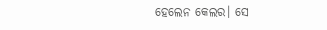ହେଲେନ କେଲର। ସେ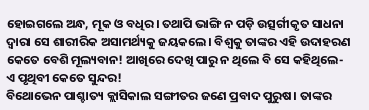ହୋଇଗଲେ ଅନ୍ଧ, ମୂକ ଓ ବଧିର। ତଥାପି ଭାଙ୍ଗି ନ ପଡ଼ି ଉତ୍ସର୍ଗୀକୃତ ସାଧନା ଦ୍ୱାରା ସେ ଶାରୀରିକ ଅସାମର୍ଥ୍ୟକୁ ଜୟକଲେ। ବିଶ୍ୱକୁ ତାଙ୍କର ଏହି ଉଦାହରଣ କେତେ ବେଶି ମୂଲ୍ୟବାନ! ଆଖିରେ ଦେଖି ପାରୁ ନ ଥିଲେ ବି ସେ କହିଥିଲେ- ଏ ପୃଥିବୀ କେତେ ସୁନ୍ଦର!
ବିଥୋଭେନ ପାଶ୍ଚାତ୍ୟ କ୍ଲାସିକାଲ ସଙ୍ଗୀତର ଜଣେ ପ୍ରବାଦ ପୁରୁଷ। ତାଙ୍କର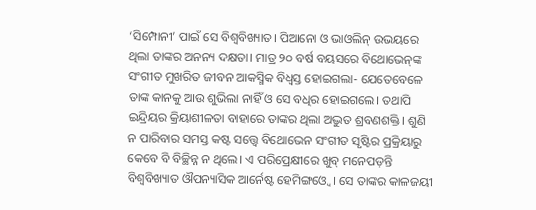‘ସିମ୍ପୋନୀ’ ପାଇଁ ସେ ବିଶ୍ୱବିଖ୍ୟାତ। ପିଆନୋ ଓ ଭାଓଲିନ୍‌ ଉଭୟରେ ଥିଲା ତାଙ୍କର ଅନନ୍ୟ ଦକ୍ଷତା। ମାତ୍ର ୨୦ ବର୍ଷ ବୟସରେ ବିଥୋଭେନ୍‌ଙ୍କ ସଂଗୀତ ମୁଖରିତ ଜୀବନ ଆକସ୍ମିକ ବିଧ୍ୱସ୍ତ ହୋଇଗଲା- ଯେତେବେଳେ ତାଙ୍କ କାନକୁ ଆଉ ଶୁଭିଲା ନାହିଁ ଓ ସେ ବଧିର ହୋଇଗଲେ। ତଥାପି ଇନ୍ଦ୍ରିୟର କ୍ରିୟାଶୀଳତା ବାହାରେ ତାଙ୍କର ଥିଲା ଅଦ୍ଭୁତ ଶ୍ରବଣଶକ୍ତି। ଶୁଣି ନ ପାରିବାର ସମସ୍ତ କଷ୍ଟ ସତ୍ତ୍ୱେ ବିଥୋଭେନ ସଂଗୀତ ସୃଷ୍ଟିର ପ୍ରକ୍ରିୟାରୁ କେବେ ବି ବିଚ୍ଛିନ୍ନ ନ ଥିଲେ। ଏ ପରିପ୍ରେକ୍ଷୀରେ ଖୁବ୍‌ ମନେପଡ଼ନ୍ତି ବିଶ୍ୱବିଖ୍ୟାତ ଔପନ୍ୟାସିକ ଆର୍ନେଷ୍ଟ ହେମିଙ୍ଗଓ୍ବେ। ସେ ତାଙ୍କର କାଳଜୟୀ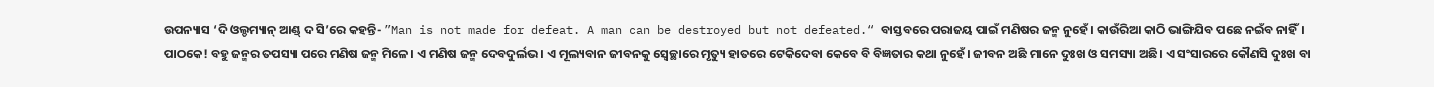ଉପନ୍ୟାସ ‘ଦି ଓଲ୍ଡମ୍ୟାନ୍‌ ଆଣ୍ଡ୍‌ ଦ ସି’ରେ କହନ୍ତି- ”Man is not made for defeat. A man can be destroyed but not defeated.“ ବାସ୍ତବରେ ପରାଜୟ ପାଇଁ ମଣିଷର ଜନ୍ମ ନୁହେଁ। କାଉଁରିଆ କାଠି ଭାଙ୍ଗିଯିବ ପଛେ ନଇଁବ ନାହିଁ।
ପାଠକେ! ବହୁ ଜନ୍ମର ତପସ୍ୟା ପରେ ମଣିଷ ଜନ୍ମ ମିଳେ। ଏ ମଣିଷ ଜନ୍ମ ଦେବଦୁର୍ଲଭ। ଏ ମୂଲ୍ୟବାନ ଜୀବନକୁ ସ୍ବେଚ୍ଛାରେ ମୃତ୍ୟୁ ହାତରେ ଟେକିଦେବା କେବେ ବି ବିଜ୍ଞତାର କଥା ନୁହେଁ। ଜୀବନ ଅଛି ମାନେ ଦୁଃଖ ଓ ସମସ୍ୟା ଅଛି। ଏ ସଂସାରରେ କୌଣସି ଦୁଃଖ ବା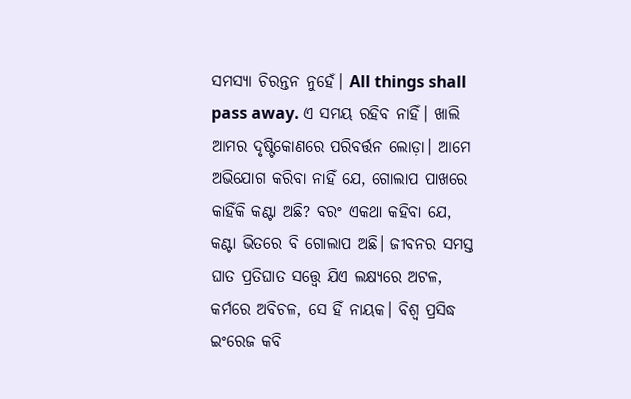ସମସ୍ୟା ଚିରନ୍ତନ ନୁହେଁ। All things shall pass away. ଏ ସମୟ ରହିବ ନାହିଁ। ଖାଲି ଆମର ଦୃଷ୍ଟିକୋଣରେ ପରିବର୍ତ୍ତନ ଲୋଡ଼ା। ଆମେ ଅଭିଯୋଗ କରିବା ନାହିଁ ଯେ, ଗୋଲାପ ପାଖରେ କାହିଁକି କଣ୍ଟା ଅଛି? ବରଂ ଏକଥା କହିବା ଯେ, କଣ୍ଟା ଭିତରେ ବି ଗୋଲାପ ଅଛି। ଜୀବନର ସମସ୍ତ ଘାତ ପ୍ରତିଘାତ ସତ୍ତ୍ୱେ ଯିଏ ଲକ୍ଷ୍ୟରେ ଅଟଳ, କର୍ମରେ ଅବିଚଳ, ସେ ହିଁ ନାୟକ। ବିଶ୍ୱ ପ୍ରସିଦ୍ଧ ଇଂରେଜ କବି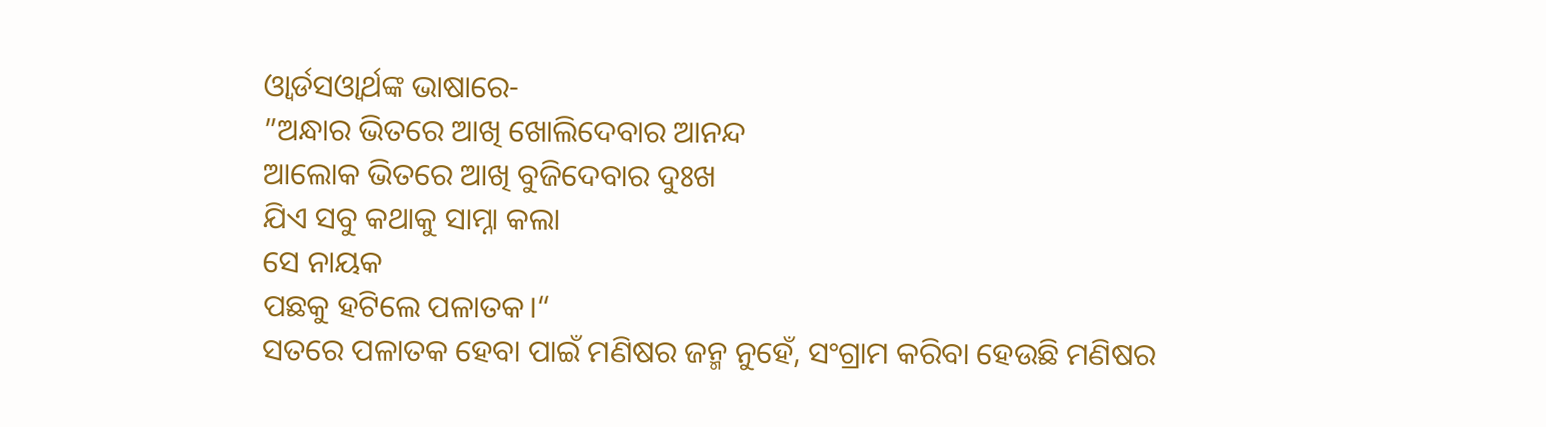ଓ୍ବାର୍ଡସଓ୍ବାର୍ଥଙ୍କ ଭାଷାରେ-
”ଅନ୍ଧାର ଭିତରେ ଆଖି ଖୋଲିଦେବାର ଆନନ୍ଦ
ଆଲୋକ ଭିତରେ ଆଖି ବୁଜିଦେବାର ଦୁଃଖ
ଯିଏ ସବୁ କଥାକୁ ସାମ୍ନା କଲା
ସେ ନାୟକ
ପଛକୁ ହଟିଲେ ପଳାତକ।“
ସତରେ ପଳାତକ ହେବା ପାଇଁ ମଣିଷର ଜନ୍ମ ନୁହେଁ, ସଂଗ୍ରାମ କରିବା ହେଉଛି ମଣିଷର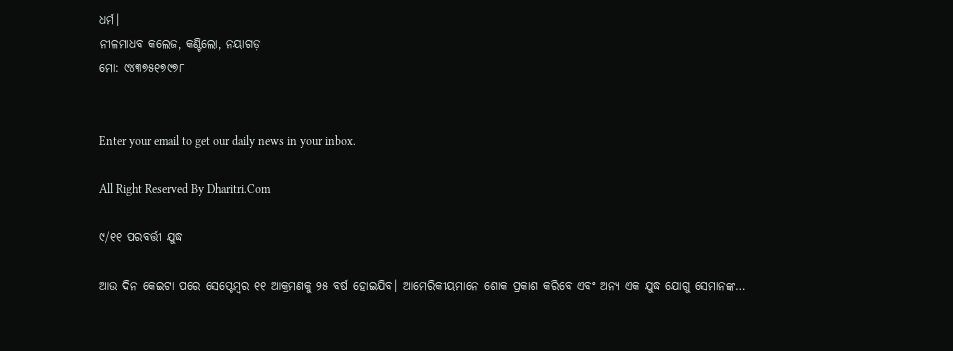ଧର୍ମ।
ନୀଳମାଧବ କଲେଜ, କଣ୍ଟିଲୋ, ନୟାଗଡ଼
ମୋ: ୯୪୩୭୫୧୭୯୭୮


Enter your email to get our daily news in your inbox.

All Right Reserved By Dharitri.Com

୯/୧୧ ପରବର୍ତ୍ତୀ ଯୁଦ୍ଧ

ଆଉ ଦିନ କେଇଟା ପରେ ସେପ୍ଟେମ୍ୱର ୧୧ ଆକ୍ରମଣକୁ ୨୫ ବର୍ଷ ହୋଇଯିବ। ଆମେରିକୀୟମାନେ ଶୋକ ପ୍ରକାଶ କରିବେ ଏବଂ ଅନ୍ୟ ଏକ ଯୁଦ୍ଧ ଯୋଗୁ ସେମାନଙ୍କ…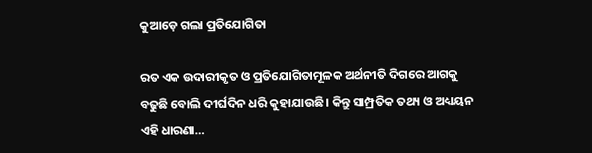କୁଆଡ଼େ ଗଲା ପ୍ରତିଯୋଗିତା

ରତ ଏକ ଉଦାରୀକୃତ ଓ ପ୍ରତିଯୋଗିତାମୂଳକ ଅର୍ଥନୀତି ଦିଗରେ ଆଗକୁ ବଢୁଛି ବୋଲି ଦୀର୍ଘଦିନ ଧରି କୁହାଯାଉଛି। କିନ୍ତୁ ସାମ୍ପ୍ରତିକ ତଥ୍ୟ ଓ ଅଧ୍ୟୟନ ଏହି ଧାରଣା…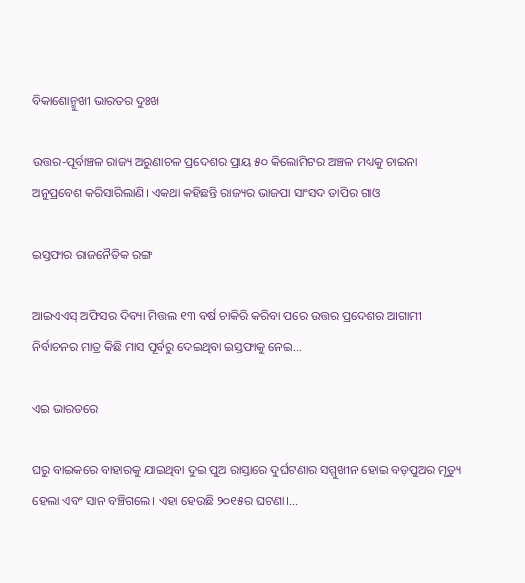ବିକାଶୋନ୍ମୁଖୀ ଭାରତର ଦୁଃଖ

ଉତ୍ତର-ପୂର୍ବାଞ୍ଚଳ ରାଜ୍ୟ ଅରୁଣାଚଳ ପ୍ରଦେଶର ପ୍ରାୟ ୫୦ କିଲୋମିଟର ଅଞ୍ଚଳ ମଧ୍ୟକୁ ଚାଇନା ଅନୁପ୍ରବେଶ କରିସାରିଲାଣି। ଏକଥା କହିଛନ୍ତି ରାଜ୍ୟର ଭାଜପା ସାଂସଦ ତାପିର ଗାଓ

ଇସ୍ତଫାର ରାଜନୈତିକ ରଙ୍ଗ

ଆଇଏଏସ୍‌ ଅଫିସର ଦିବ୍ୟା ମିତ୍ତଲ ୧୩ ବର୍ଷ ଚାକିରି କରିବା ପରେ ଉତ୍ତର ପ୍ରଦେଶର ଆଗାମୀ ନିର୍ବାଚନର ମାତ୍ର କିଛି ମାସ ପୂର୍ବରୁ ଦେଇଥିବା ଇସ୍ତଫାକୁ ନେଇ…

ଏଇ ଭାରତରେ

ଘରୁ ବାଇକରେ ବାହାରକୁ ଯାଇଥିବା ଦୁଇ ପୁଅ ରାସ୍ତାରେ ଦୁର୍ଘଟଣାର ସମ୍ମୁଖୀନ ହୋଇ ବଡ଼ପୁଅର ମୃତ୍ୟୁ ହେଲା ଏବଂ ସାନ ବଞ୍ଚିଗଲେ। ଏହା ହେଉଛି ୨୦୧୫ର ଘଟଣା।…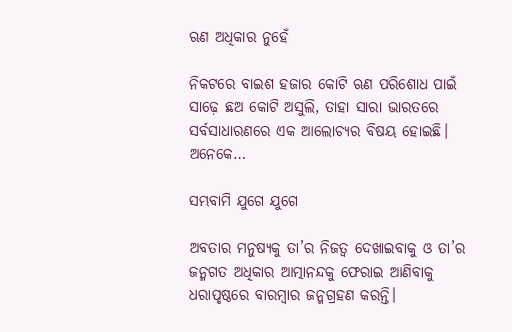ଋଣ ଅଧିକାର ନୁହେଁ

ନିକଟରେ ବାଇଶ ହଜାର କୋଟି ଋଣ ପରିଶୋଧ ପାଇଁ ସାଢ଼େ ଛଅ କୋଟି ଅସୁଲି, ତାହା ସାରା ଭାରତରେ ସର୍ବସାଧାରଣରେ ଏକ ଆଲୋଚ୍ୟର ବିଷୟ ହୋଇଛି। ଅନେକେ…

ସମ୍ଭବାମି ଯୁଗେ ଯୁଗେ

ଅବତାର ମନୁଷ୍ୟକୁ ତା’ର ନିଜତ୍ୱ ଦେଖାଇବାକୁ ଓ ତା’ର ଜନ୍ମଗତ ଅଧିକାର ଆତ୍ମାନନ୍ଦକୁ ଫେରାଇ ଆଣିବାକୁ ଧରାପୃଷ୍ଠରେ ବାରମ୍ବାର ଜନ୍ମଗ୍ରହଣ କରନ୍ତି।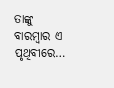ତାଙ୍କୁ ବାରମ୍ବାର ଏ ପୃଥିବୀରେ…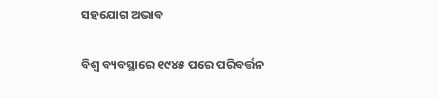ସହଯୋଗ ଅଭାବ

ବିଶ୍ୱ ବ୍ୟବସ୍ଥାରେ ୧୯୪୫ ପରେ ପରିବର୍ତ୍ତନ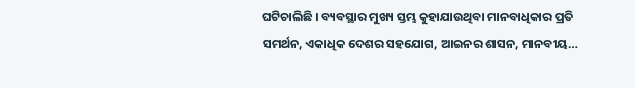ଘଟିଚାଲିଛି । ବ୍ୟବସ୍ଥାର ମୁଖ୍ୟ ସ୍ତମ୍ଭ କୁହାଯାଉଥିବା ମାନବାଧିକାର ପ୍ରତି ସମର୍ଥନ, ଏକାଧିକ ଦେଶର ସହଯୋଗ, ଆଇନର ଶାସନ, ମାନବୀୟ…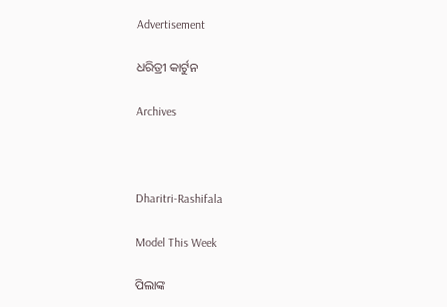Advertisement

ଧରିତ୍ରୀ କାର୍ଟୁନ

Archives



Dharitri-Rashifala

Model This Week

ପିଲାଙ୍କ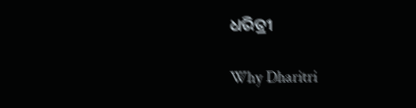ଧରିତ୍ରୀ

Why Dharitri